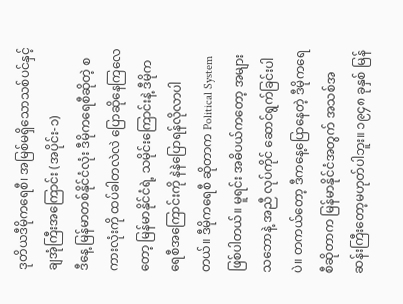ဒုတိယဒီမိုကရေစီ၊ အမြစ်မရှိသောသစ်ပင်နှင့် ချအုံကြီးအကြောင်း (အပိုင်း-၁)
ဒီနေ့ မြန်မာတစ်နိုင်ငံလုံး ဒီမိုကရေစီဆိုတဲ့ စကားလုံးကို ထပ်ခါတလဲလဲ ပြောဆိုနေကြလေတော့ မြန်မာနိုင်ငံရဲ့ သမိုင်းကြောင်းနဲ့ ဒီမိုကရေစီအကြောင်းကို နဲနဲပြောရန်လိုလာပါတယ်။ ဒီမိုကရေစီ ဆိုတာက Political System ဖြစ်ပါတယ်။ မူရင်း အဓိပယ်ကတော့ အများသဘောနဲ့ အညီ လုပ်ကိုင် ဆောင်ရွက်ခြင်းပါပဲ။ တကယ်တော့ ဒီကနေ့ပြောနေတဲ့ ဒီမိုကရေစီဆိုတာက မြန်မာနိုင်ငံအတွက် အသစ်အဆန်းကြီးတော့မဟုတ်ပါဘူး။ ၁၉၄၈ ခုနှစ် မြန်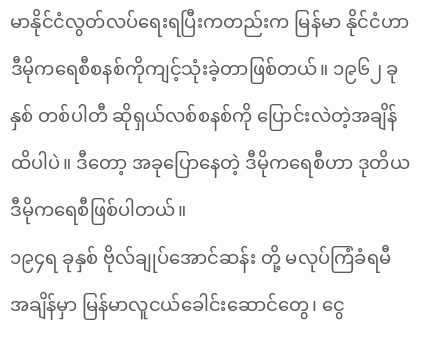မာနိုင်ငံလွတ်လပ်ရေးရပြီးကတည်းက မြန်မာ နိုင်ငံဟာ ဒီမိုကရေစီစနစ်ကိုကျင့်သုံးခဲ့တာဖြစ်တယ်။ ၁၉၆၂ ခုနှစ် တစ်ပါတီ ဆိုရှယ်လစ်စနစ်ကို ပြောင်းလဲတဲ့အချိန်ထိပါပဲ။ ဒီတော့ အခုပြောနေတဲ့ ဒီမိုကရေစီဟာ ဒုတိယဒီမိုကရေစီဖြစ်ပါတယ်။
၁၉၄ရ ခုနှစ် ဗိုလ်ချုပ်အောင်ဆန်း တို့ မလုပ်ကြံခံရမီ အချိန်မှာ မြန်မာလူငယ်ခေါင်းဆောင်တွေ၊ ငွေ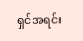ရှင်အရင်း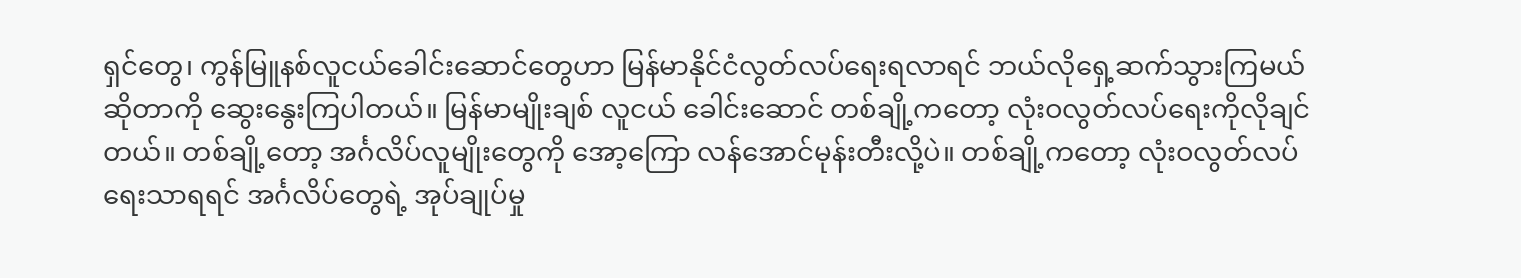ရှင်တွေ၊ ကွန်မြူနစ်လူငယ်ခေါင်းဆောင်တွေဟာ မြန်မာနိုင်ငံလွတ်လပ်ရေးရလာရင် ဘယ်လိုရှေ့ဆက်သွားကြမယ်ဆိုတာကို ဆွေးနွေးကြပါတယ်။ မြန်မာမျိုးချစ် လူငယ် ခေါင်းဆောင် တစ်ချို့ကတော့ လုံးဝလွတ်လပ်ရေးကိုလိုချင်တယ်။ တစ်ချို့တော့ အင်္ဂလိပ်လူမျိုးတွေကို အော့ကြော လန်အောင်မုန်းတီးလို့ပဲ။ တစ်ချို့ကတော့ လုံးဝလွတ်လပ်ရေးသာရရင် အင်္ဂလိပ်တွေရဲ့ အုပ်ချုပ်မှု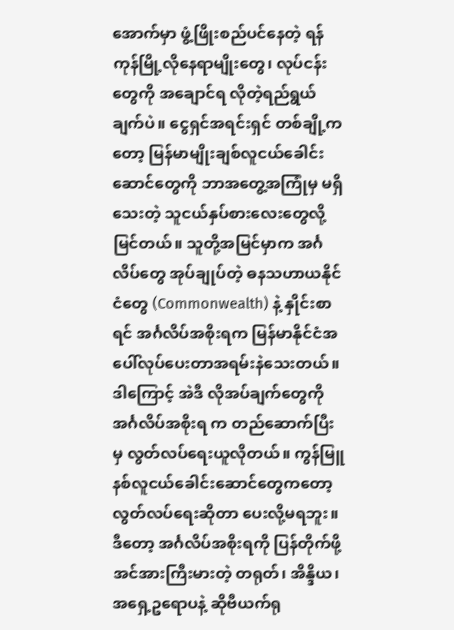အောက်မှာ ဖွံ့ဖြိုးစည်ပင်နေတဲ့ ရန်ကုန်မြို့လိုနေရာမျိုးတွေ၊ လုပ်ငန်းတွေကို အချောင်ရ လိုတဲ့ရည်ရွယ်ချက်ပဲ။ ငွေရှင်အရင်းရှင် တစ်ချို့ကတော့ မြန်မာမျိုးချစ်လူငယ်ခေါင်းဆောင်တွေကို ဘာအတွေ့အကြုံမှ မရှိသေးတဲ့ သူငယ်နှပ်စားလေးတွေလို့ မြင်တယ်။ သူတို့အမြင်မှာက အင်္ဂလိပ်တွေ အုပ်ချုပ်တဲ့ ဓနသဟာယနိုင်ငံတွေ (Commonwealth) နဲ့ နှိုင်းစာရင် အင်္ဂလိပ်အစိုးရက မြန်မာနိုင်ငံအပေါ်လုပ်ပေးတာအရမ်းနဲသေးတယ်။ ဒါကြောင့် အဲဒီ လိုအပ်ချက်တွေကို အင်္ဂလိပ်အစိုးရ က တည်ဆောက်ပြီးမှ လွတ်လပ်ရေးယူလိုတယ်။ ကွန်မြူနစ်လူငယ်ခေါင်းဆောင်တွေကတော့ လွတ်လပ်ရေးဆိုတာ ပေးလို့မရဘူး။ ဒီတော့ အင်္ဂလိပ်အစိုးရကို ပြန်တိုက်ဖို့ အင်အားကြီးမားတဲ့ တရုတ်၊ အိန္ဒိယ၊ အရှေ့ဥရောပနဲ့ ဆိုဗီယက်ရု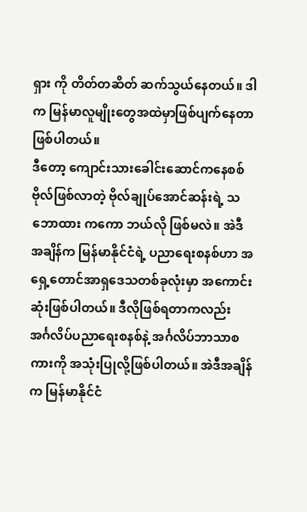ရှား ကို တိတ်တဆိတ် ဆက်သွယ်နေတယ်။ ဒါက မြန်မာလူမျိုးတွေအထဲမှာဖြစ်ပျက်နေတာဖြစ်ပါတယ်။
ဒီတော့ ကျောင်းသားခေါင်းဆောင်ကနေစစ်ဗိုလ်ဖြစ်လာတဲ့ ဗိုလ်ချုပ်အောင်ဆန်းရဲ့ သဘောထား ကကော ဘယ်လို ဖြစ်မလဲ။ အဲဒီအချိန်က မြန်မာနိုင်ငံရဲ့ ပညာရေးစနစ်ဟာ အရှေ့တောင်အာရှဒေသတစ်ခုလုံးမှာ အကောင်းဆုံးဖြစ်ပါတယ်။ ဒီလိုဖြစ်ရတာကလည်း အင်္ဂလိပ်ပညာရေးစနစ်နဲ့ အင်္ဂလိပ်ဘာသာစကားကို အသုံးပြုလို့ဖြစ်ပါတယ်။ အဲဒီအချိန်က မြန်မာနိုင်ငံ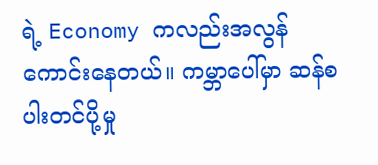ရဲ့ Economy ကလည်းအလွန်ကောင်းနေတယ်။ ကမ္ဘာပေါ်မှာ ဆန်စပါးတင်ပို့မှု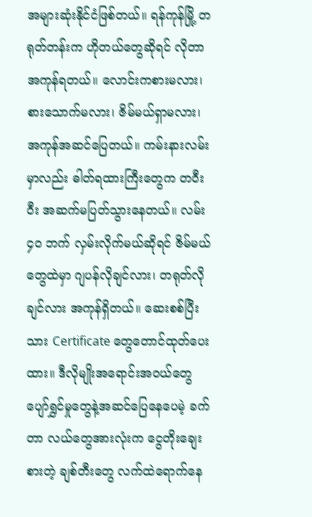အများဆုံးနိုင်ငံဖြစ်တယ်။ ရန်ကုန်မြို့ တရုတ်တန်းက ဟိုတယ်တွေဆိုရင် လိုတာအကုန်ရတယ်။ လောင်းကစားမလား၊ စားသောက်မလား၊ ဇိမ်မယ်ရှာမလား၊ အကုန်အဆင်ပြေတယ်။ ကမ်းနားလမ်းမှာလည်း ဓါတ်ရထားကြီးတွေက တဝီးဝီး အဆက်မပြတ်သွားနေတယ်။ လမ်း ၄ဝ ဘက် လှမ်းလိုက်မယ်ဆိုရင် ဇိမ်မယ်တွေထဲမှာ ဂျပန်လိုချင်လား၊ တရုတ်လိုချင်လား အကုန်ရှိတယ်။ ဆေးစစ်ပြီးသား Certificate တွေတောင်ထုတ်ပေးထား။ ဒီလိုမျိုးအရောင်းအဝယ်တွေ ပျော်ရွှင်မှုတွေနဲ့အဆင်ပြေနေပေမဲ့ ခက်တာ လယ်တွေအားလုံးက ငွေတိုးချေးစားတဲ့ ချစ်တီးတွေ လက်ထဲရောက်နေ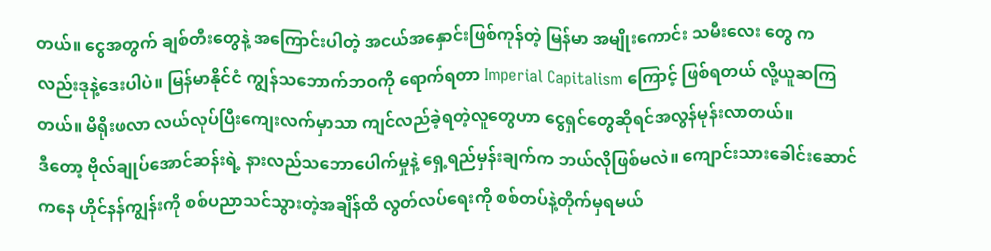တယ်။ ငွေအတွက် ချစ်တီးတွေနဲ့ အကြောင်းပါတဲ့ အငယ်အနှောင်းဖြစ်ကုန်တဲ့ မြန်မာ အမျိုးကောင်း သမီးလေး တွေ ကလည်းဒုနဲ့ဒေးပါပဲ။ မြန်မာနိုင်ငံ ကျွန်သဘောက်ဘဝကို ရောက်ရတာ Imperial Capitalism ကြောင့် ဖြစ်ရတယ် လို့ယူဆကြတယ်။ မိရိုးဖလာ လယ်လုပ်ပြီးကျေးလက်မှာသာ ကျင်လည်ခဲ့ရတဲ့လူတွေဟာ ငွေရှင်တွေဆိုရင်အလွန်မုန်းလာတယ်။
ဒီတော့ ဗိုလ်ချုပ်အောင်ဆန်းရဲ့ နားလည်သဘောပေါက်မှုနဲ့ ရှေ့ရည်မှန်းချက်က ဘယ်လိုဖြစ်မလဲ။ ကျောင်းသားခေါင်းဆောင်ကနေ ဟိုင်နန်ကျွန်းကို စစ်ပညာသင်သွားတဲ့အချိန်ထိ လွတ်လပ်ရေးကို စစ်တပ်နဲ့တိုက်မှရမယ်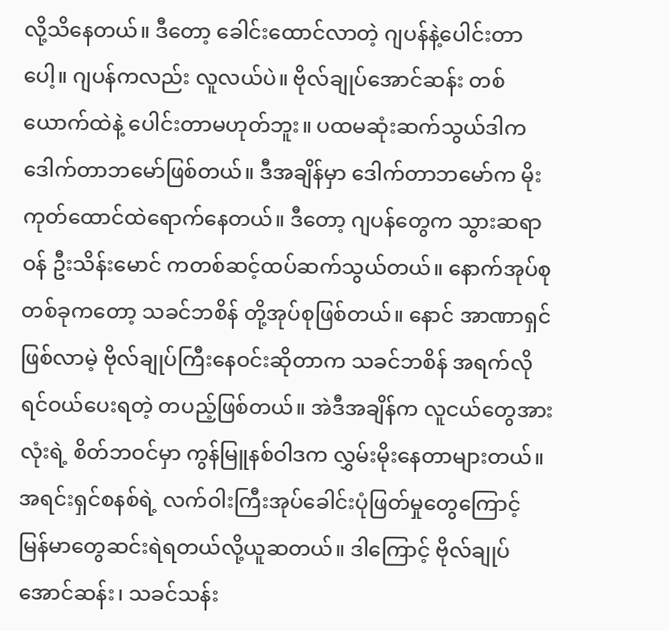လို့သိနေတယ်။ ဒီတော့ ခေါင်းထောင်လာတဲ့ ဂျပန်နဲ့ပေါင်းတာပေါ့။ ဂျပန်ကလည်း လူလယ်ပဲ။ ဗိုလ်ချုပ်အောင်ဆန်း တစ်ယောက်ထဲနဲ့ ပေါင်းတာမဟုတ်ဘူး။ ပထမဆုံးဆက်သွယ်ဒါက ဒေါက်တာဘမော်ဖြစ်တယ်။ ဒီအချိန်မှာ ဒေါက်တာဘမော်က မိုးကုတ်ထောင်ထဲရောက်နေတယ်။ ဒီတော့ ဂျပန်တွေက သွားဆရာဝန် ဦးသိန်းမောင် ကတစ်ဆင့်ထပ်ဆက်သွယ်တယ်။ နောက်အုပ်စုတစ်ခုကတော့ သခင်ဘစိန် တို့အုပ်စုဖြစ်တယ်။ နောင် အာဏာရှင်ဖြစ်လာမဲ့ ဗိုလ်ချုပ်ကြီးနေဝင်းဆိုတာက သခင်ဘစိန် အရက်လိုရင်ဝယ်ပေးရတဲ့ တပည့်ဖြစ်တယ်။ အဲဒီအချိန်က လူငယ်တွေအားလုံးရဲ့ စိတ်ဘဝင်မှာ ကွန်မြူနစ်ဝါဒက လွှမ်းမိုးနေတာများတယ်။ အရင်းရှင်စနစ်ရဲ့ လက်ဝါးကြီးအုပ်ခေါင်းပုံဖြတ်မှုတွေကြောင့် မြန်မာတွေဆင်းရဲရတယ်လို့ယူဆတယ်။ ဒါကြောင့် ဗိုလ်ချုပ်အောင်ဆန်း၊ သခင်သန်း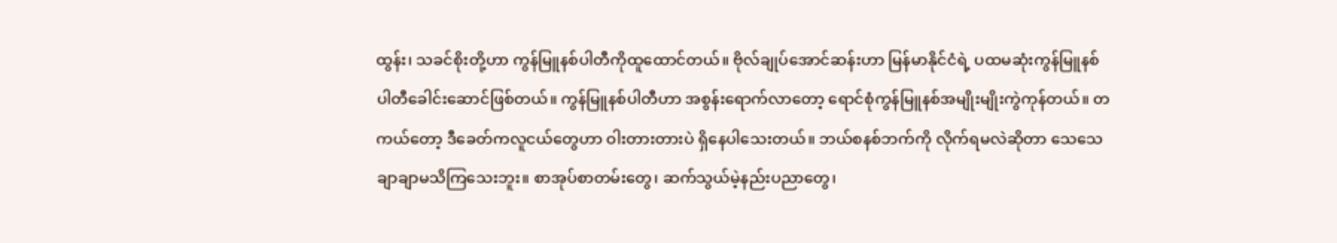ထွန်း၊ သခင်စိုးတို့ဟာ ကွန်မြူနစ်ပါတီကိုထူထောင်တယ်။ ဗိုလ်ချုပ်အောင်ဆန်းဟာ မြန်မာနိုင်ငံရဲ့ ပထမဆုံးကွန်မြူနစ်ပါတီခေါင်းဆောင်ဖြစ်တယ်။ ကွန်မြူနစ်ပါတီဟာ အစွန်းရောက်လာတော့ ရောင်စုံကွန်မြူနစ်အမျိုးမျိုးကွဲကုန်တယ်။ တကယ်တော့ ဒီခေတ်ကလူငယ်တွေဟာ ဝါးတားတားပဲ ရှိနေပါသေးတယ်။ ဘယ်စနစ်ဘက်ကို လိုက်ရမလဲဆိုတာ သေသေချာချာမသိကြသေးဘူး။ စာအုပ်စာတမ်းတွေ၊ ဆက်သွယ်မဲ့နည်းပညာတွေ၊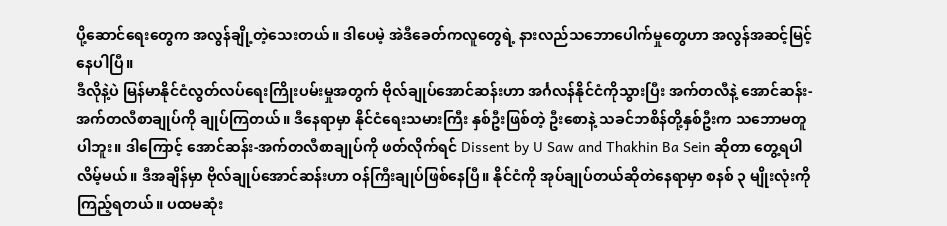ပို့ဆောင်ရေးတွေက အလွန်ချို့တဲ့သေးတယ်။ ဒါပေမဲ့ အဲဒီခေတ်ကလူတွေရဲ့ နားလည်သဘောပေါက်မှုတွေဟာ အလွန်အဆင့်မြင့်နေပါပြီ။
ဒီလိုနဲ့ပဲ မြန်မာနိုင်ငံလွတ်လပ်ရေးကြိုးပမ်းမှုအတွက် ဗိုလ်ချုပ်အောင်ဆန်းဟာ အင်္ဂလန်နိုင်ငံကိုသွားပြီး အက်တလီနဲ့ အောင်ဆန်း-အက်တလီစာချုပ်ကို ချုပ်ကြတယ်။ ဒီနေရာမှာ နိုင်ငံရေးသမားကြီး နှစ်ဦးဖြစ်တဲ့ ဦးစောနဲ့ သခင်ဘစိန်တို့နှစ်ဦးက သဘောမတူပါဘူး။ ဒါကြောင့် အောင်ဆန်း-အက်တလီစာချုပ်ကို ဖတ်လိုက်ရင် Dissent by U Saw and Thakhin Ba Sein ဆိုတာ တွေ့ရပါလိမ့်မယ်။ ဒီအချိန်မှာ ဗိုလ်ချုပ်အောင်ဆန်းဟာ ဝန်ကြီးချုပ်ဖြစ်နေပြီ။ နိုင်ငံကို အုပ်ချုပ်တယ်ဆိုတဲနေရာမှာ စနစ် ၃ မျိုးလုံးကိုကြည့်ရတယ်။ ပထမဆုံး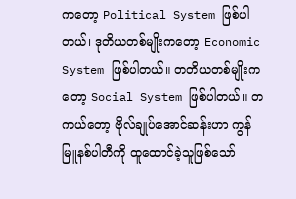ကတော့ Political System ဖြစ်ပါတယ်၊ ဒုတိယတစ်မျိုးကတော့ Economic System ဖြစ်ပါတယ်။ တတိယတစ်မျိုးကတော့ Social System ဖြစ်ပါတယ်။ တကယ်တော့ ဗိုလ်ချုပ်အောင်ဆန်းဟာ ကွန်မြူနစ်ပါတီကို ထူထောင်ခဲ့သူဖြစ်သော်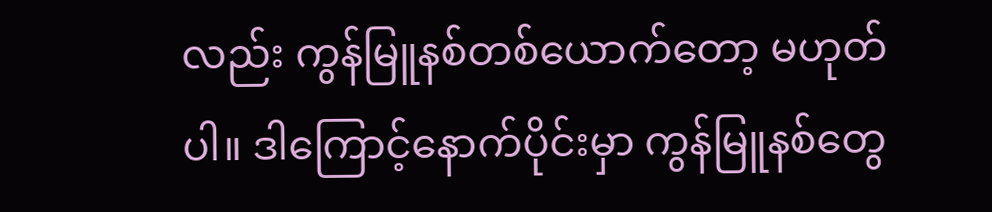လည်း ကွန်မြူနစ်တစ်ယောက်တော့ မဟုတ်ပါ။ ဒါကြောင့်နောက်ပိုင်းမှာ ကွန်မြူနစ်တွေ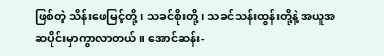ဖြစ်တဲ့ သိန်းဖေမြင့်တို့၊ သခင်စိုးတို့၊ သခင်သန်းထွန်းတို့နဲ့ အယူအဆပိုင်းမှာကွာလာတယ်။ အောင်ဆန်း-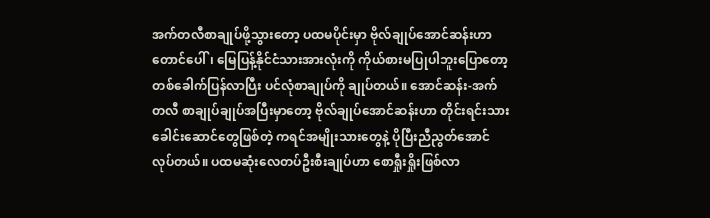အက်တလီစာချုပ်ဖို့သွားတော့ ပထမပိုင်းမှာ ဗိုလ်ချုပ်အောင်ဆန်းဟာ တောင်ပေါ်၊ မြေပြန့်နိုင်ငံသားအားလုံးကို ကိုယ်စားမပြုပါဘူးပြောတော့ တစ်ခေါက်ပြန်လာပြီး ပင်လုံစာချုပ်ကို ချုပ်တယ်။ အောင်ဆန်း-အက်တလီ စာချုပ်ချုပ်အပြီးမှာတော့ ဗိုလ်ချုပ်အောင်ဆန်းဟာ တိုင်းရင်းသား ခေါင်းဆောင်တွေဖြစ်တဲ့ ကရင်အမျိုးသားတွေနဲ့ ပိုပြီးညီညွတ်အောင်လုပ်တယ်။ ပထမဆုံးလေတပ်ဦးစီးချုပ်ဟာ စောရှီုးရှိုးဖြစ်လာ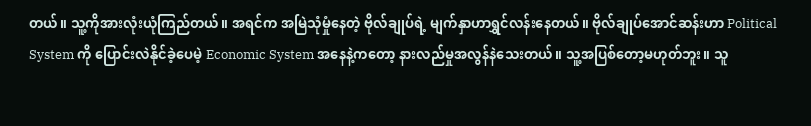တယ်။ သူ့ကိုအားလုံးယုံကြည်တယ်။ အရင်က အမြဲသုံမှုံနေတဲ့ ဗိုလ်ချုပ်ရဲ့ မျက်နှာဟာရွှင်လန်းနေတယ်။ ဗိုလ်ချုပ်အောင်ဆန်းဟာ Political System ကို ပြောင်းလဲနိုင်ခဲ့ပေမဲ့ Economic System အနေနဲ့ကတော့ နားလည်မှုအလွန်နဲသေးတယ်။ သူ့အပြစ်တော့မဟုတ်ဘူး။ သူ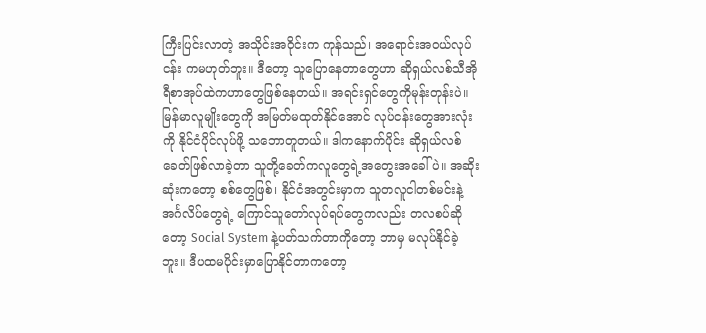ကြီးပြင်းလာတဲ့ အသိုင်းအဝိုင်းက ကုန်သည်၊ အရောင်းအဝယ်လုပ်ငန်း ကမဟုတ်ဘူး။ ဒီတော့ သူပြောနေတာတွေဟာ ဆိုရှယ်လစ်သီအိုရီစာအုပ်ထဲကဟာတွေဖြစ်နေတယ်။ အရင်းရှင်တွေကိုမုန်းတုန်းပဲ။ မြန်မာလူမျိုးတွေကို အမြတ်မထုတ်နိုင်အောင် လုပ်ငန်းတွေအားလုံးကို နိုင်ငံပိုင်လုပ်ဖို့ သဘောတူတယ်။ ဒါကနောက်ပိုင်း ဆိုရှယ်လစ်ခေတ်ဖြစ်လာခဲ့တာ သူတို့ခေတ်ကလူတွေရဲ့အတွေးအခေါ်ပဲ။ အဆိုးဆုံးကတော့ စစ်တွေဖြစ်၊ နိုင်ငံအတွင်းမှာက သူတလူငါတစ်မင်းနဲ့ အင်္ဂလိပ်တွေရဲ့ ကြောင်သူတော်လုပ်ရပ်တွေကလည်း တလစပ်ဆိုတော့ Social System နဲ့ပတ်သက်တာကိုတော့ ဘာမှ မလုပ်နိုင်ခဲ့ဘူး။ ဒီပထမပိုင်းမှာပြောနိုင်တာကတော့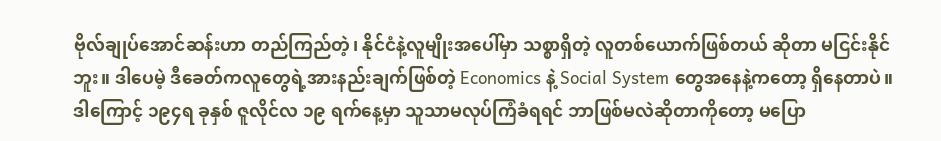ဗိုလ်ချုပ်အောင်ဆန်းဟာ တည်ကြည်တဲ့၊ နိုင်ငံနဲ့လူမျိုးအပေါ်မှာ သစ္စာရှိတဲ့ လူတစ်ယောက်ဖြစ်တယ် ဆိုတာ မငြင်းနိုင်ဘူး။ ဒါပေမဲ့ ဒီခေတ်ကလူတွေရဲ့အားနည်းချက်ဖြစ်တဲ့ Economics နဲ့ Social System တွေအနေနဲ့ကတော့ ရှိနေတာပဲ။ ဒါကြောင့် ၁၉၄ရ ခုနှစ် ဇူလိုင်လ ၁၉ ရက်နေ့မှာ သူသာမလုပ်ကြံခံရရင် ဘာဖြစ်မလဲဆိုတာကိုတော့ မပြော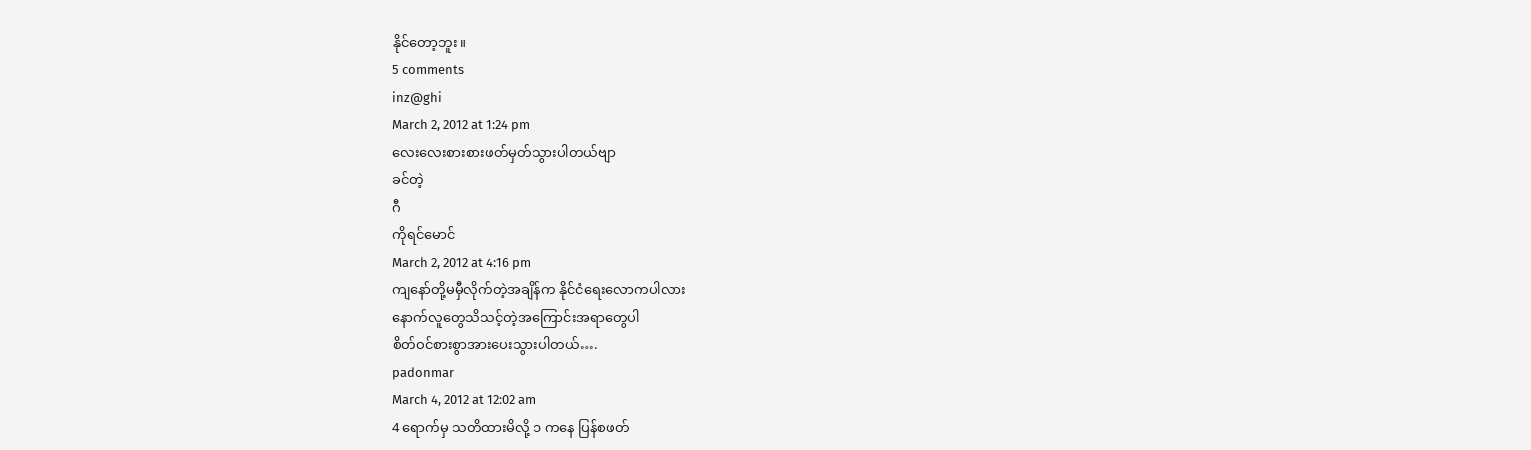နိုင်တော့ဘူး။
5 comments
inz@ghi
March 2, 2012 at 1:24 pm
လေးလေးစားစားဖတ်မှတ်သွားပါတယ်ဗျာ
ခင်တဲ့
ဂီ
ကိုရင်မောင်
March 2, 2012 at 4:16 pm
ကျနော်တို့မမှီလိုက်တဲ့အချိန်က နိုင်ငံရေးလောကပါလား
နောက်လူတွေသိသင့်တဲ့အကြောင်းအရာတွေပါ
စိတ်ဝင်စားစွာအားပေးသွားပါတယ်….
padonmar
March 4, 2012 at 12:02 am
4 ရောက်မှ သတိထားမိလို့ ၁ ကနေ ပြန်စဖတ်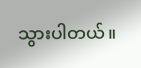သွားပါတယ်။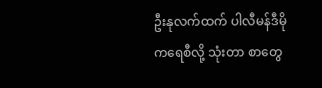ဦးနုလက်ထက် ပါလီမန်ဒီမိုကရေစီလို့ သုံးတာ စာတွေ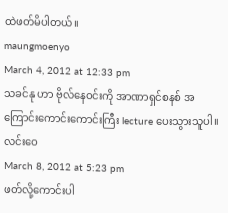ထဲဖတ်မိပါတယ်။
maungmoenyo
March 4, 2012 at 12:33 pm
သခင်နု ဟာ ဗိုလ်နေဝင်းကို အာဏာရှင်စနစ် အကြောင်းကောင်းကောင်းကြီး lecture ပေးသွားသူပါ။
လင်းဝေ
March 8, 2012 at 5:23 pm
ဖတ်လို့ကောင်းပါ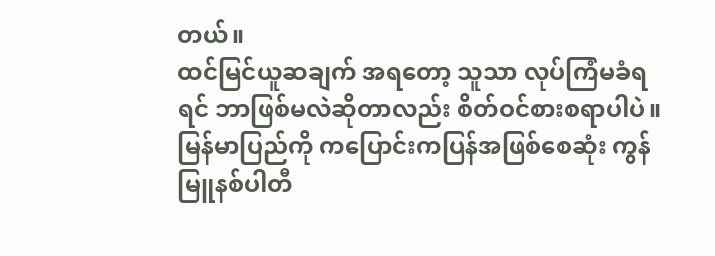တယ်။
ထင်မြင်ယူဆချက် အရတော့ သူသာ လုပ်ကြံမခံရရင် ဘာဖြစ်မလဲဆိုတာလည်း စိတ်ဝင်စားစရာပါပဲ။
မြန်မာပြည်ကို ကပြောင်းကပြန်အဖြစ်စေဆုံး ကွန်မြူနစ်ပါတီ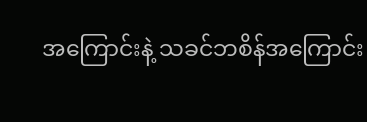အကြောင်းနဲ့ သခင်ဘစိန်အကြောင်း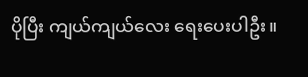ပိုပြီး ကျယ်ကျယ်လေး ရေးပေးပါဦး။